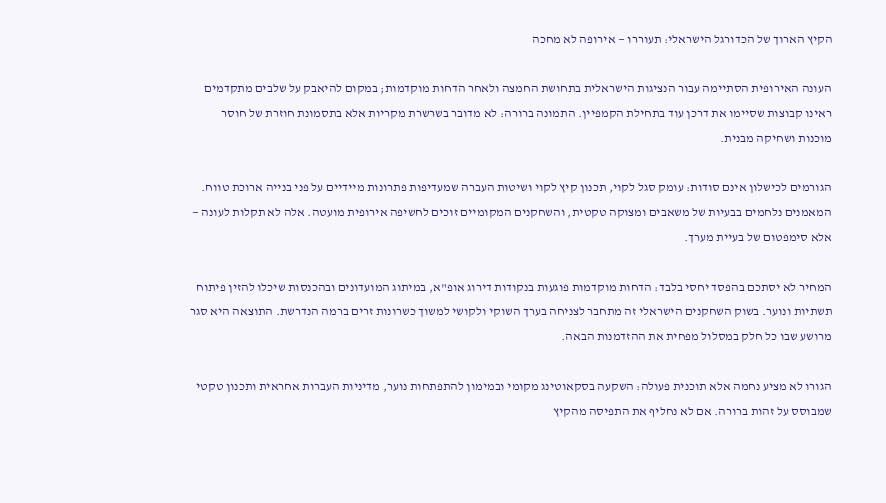הקיץ הארוך של הכדורגל הישראלי: תעוררו — אירופה לא מחכה

העונה האירופית הסתיימה עבור הנציגות הישראלית בתחושת החמצה ולאחר הדחות מוקדמות; במקום להיאבק על שלבים מתקדמים ראינו קבוצות שסיימו את דרכן עוד בתחילת הקמפיין. התמונה ברורה: לא מדובר בשרשרת מקריות אלא בתסמונת חוזרת של חוסר מוכנות ושחיקה מבנית.

הגורמים לכישלון אינם סודות: עומק סגל לקוי, תכנון קיץ לקוי ושיטות העברה שמעדיפות פתרונות מיידיים על פני בנייה ארוכת טווח. המאמנים נלחמים בבעיות של משאבים ומצוקה טקטית, והשחקנים המקומיים זוכים לחשיפה אירופית מועטה. אלה לא תקלות לעונה — אלא סימפטום של בעיית מערך.

המחיר לא יסתכם בהפסד יחסי בלבד: הדחות מוקדמות פוגעות בנקודות דירוג אופ"א, במיתוג המועדונים ובהכנסות שיכלו להזין פיתוח תשתיות ונוער. בשוק השחקנים הישראלי זה מתחבר לצניחה בערך השוקי ולקושי למשוך כשרונות זרים ברמה הנדרשת. התוצאה היא סגר מרושע שבו כל חלק במסלול מפחית את ההזדמנות הבאה.

הגורו לא מציע נחמה אלא תוכנית פעולה: השקעה בסקאוטינג מקומי ובמימון להתפתחות נוער, מדיניות העברות אחראית ותכנון טקטי שמבוסס על זהות ברורה. אם לא נחליף את התפיסה מהקיץ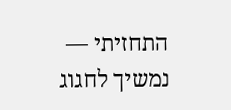התחזיתי — נמשיך לחגוג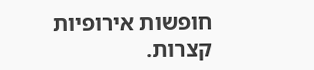חופשות אירופיות קצרות.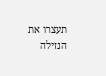תעצרו את הנזילה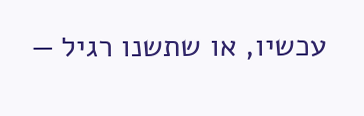עכשיו, או שתשנו רגיל —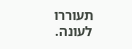תעוררו לעונה.